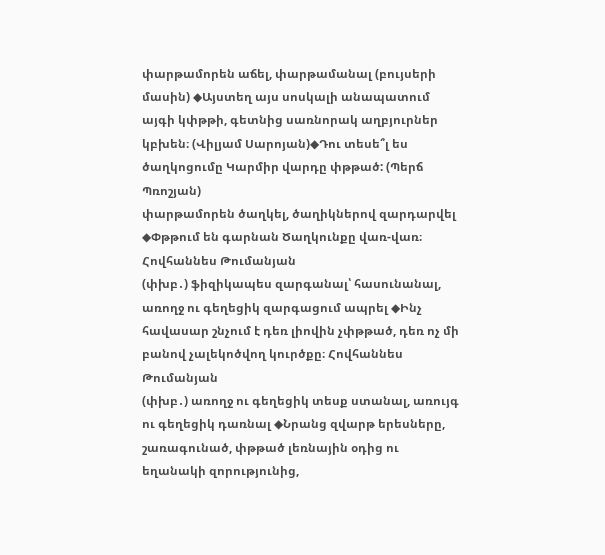փարթամորեն աճել, փարթամանալ (բույսերի մասին) ◆Այստեղ այս սոսկալի անապատում այգի կփթթի, գետնից սառնորակ աղբյուրներ կբխեն։ (Վիլյամ Սարոյան)◆Դու տեսե՞լ ես ծաղկոցումը Կարմիր վարդը փթթած: (Պերճ Պռոշյան)
փարթամորեն ծաղկել, ծաղիկներով զարդարվել ◆Փթթում են գարնան Ծաղկունքը վառ-վառ։ Հովհաննես Թումանյան
(փխբ․) ֆիզիկապես զարգանալ՝ հասունանալ, առողջ ու գեղեցիկ զարգացում ապրել ◆Ինչ հավասար շնչում է դեռ լիովին չփթթած, դեռ ոչ մի բանով չալեկոծվող կուրծքը։ Հովհաննես Թումանյան
(փխբ․) առողջ ու գեղեցիկ տեսք ստանալ, առույգ ու գեղեցիկ դառնալ ◆Նրանց զվարթ երեսները, շառագունած, փթթած լեռնային օդից ու եղանակի զորությունից,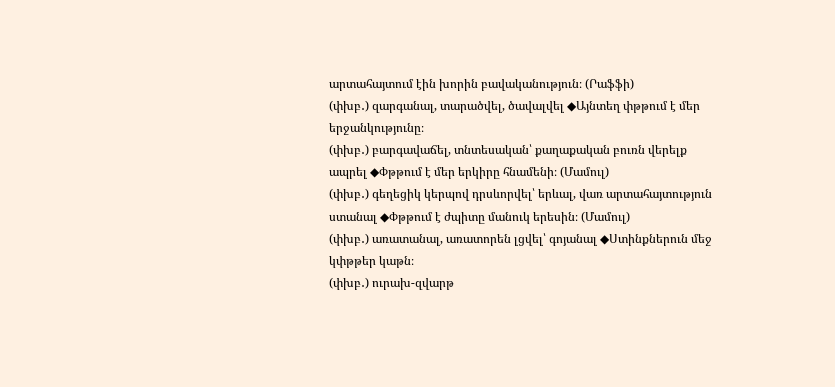արտահայտում էին խորին բավականություն։ (Րաֆֆի)
(փխբ․) զարգանալ, տարածվել, ծավալվել ◆Այնտեղ փթթում է մեր երջանկությունը։
(փխբ․) բարգավաճել, տնտեսական՝ քաղաքական բուռն վերելք ապրել ◆Փթթում է մեր երկիրը հնամենի։ (Մամուլ)
(փխբ․) գեղեցիկ կերպով դրսևորվել՝ երևալ, վառ արտահայտություն ստանալ ◆Փթթում է ժպիտը մանուկ երեսին։ (Մամուլ)
(փխբ․) առատանալ, առատորեն լցվել՝ գոյանալ ◆Ստինքներուն մեջ կփթթեր կաթն։
(փխբ․) ուրախ-զվարթ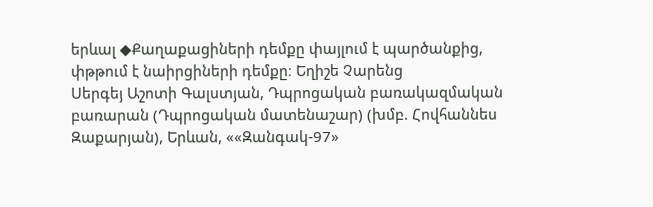երևալ ◆Քաղաքացիների դեմքը փայլում է պարծանքից, փթթում է նաիրցիների դեմքը։ Եղիշե Չարենց
Սերգեյ Աշոտի Գալստյան, Դպրոցական բառակազմական բառարան (Դպրոցական մատենաշար) (խմբ. Հովհաննես Զաքարյան), Երևան, ««Զանգակ-97»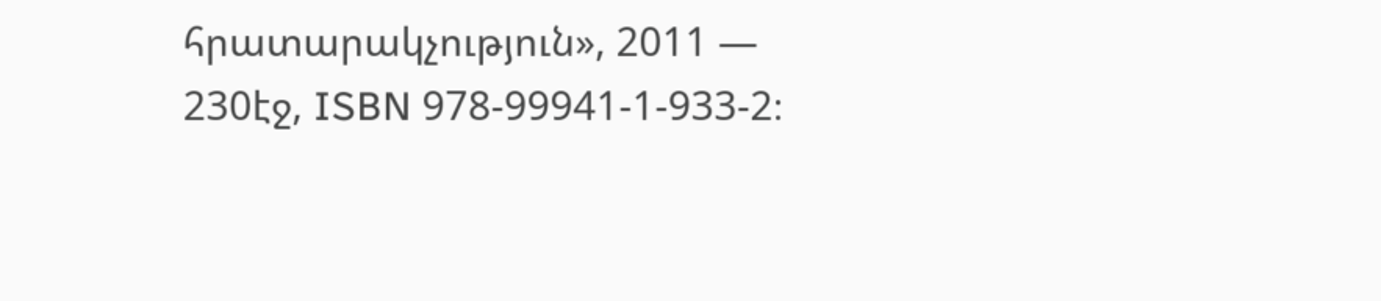հրատարակչություն», 2011 — 230էջ, ISBN 978-99941-1-933-2։